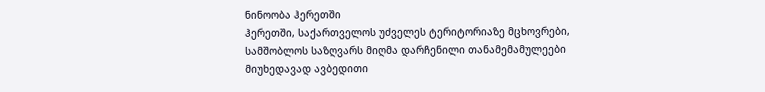ნინოობა ჰერეთში
ჰერეთში, საქართველოს უძველეს ტერიტორიაზე მცხოვრები, სამშობლოს საზღვარს მიღმა დარჩენილი თანამემამულეები მიუხედავად ავბედითი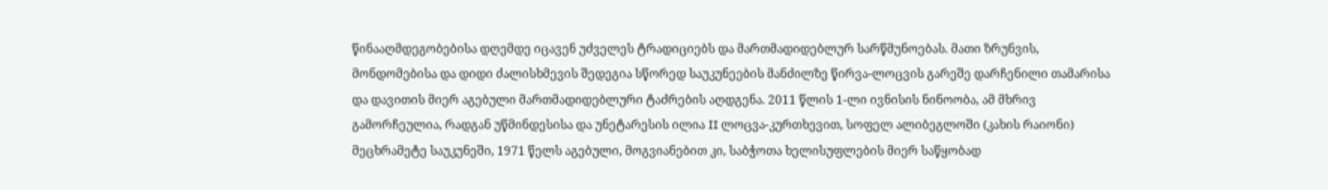წინააღმდეგობებისა დღემდე იცავენ უძველეს ტრადიციებს და მართმადიდებლურ სარწმუნოებას. მათი ზრუნვის, მონდომებისა და დიდი ძალისხმევის შედეგია სწორედ საუკუნეების მანძილზე წირვა-ლოცვის გარეშე დარჩენილი თამარისა და დავითის მიერ აგებული მართმადიდებლური ტაძრების აღდგენა. 2011 წლის 1-ლი ივნისის ნინოობა, ამ მხრივ გამორჩეულია, რადგან უწმინდესისა და უნეტარესის ილია II ლოცვა-კურთხევით, სოფელ ალიბეგლოში (კახის რაიონი) მეცხრამეტე საუკუნეში, 1971 წელს აგებული, მოგვიანებით კი, საბჭოთა ხელისუფლების მიერ საწყობად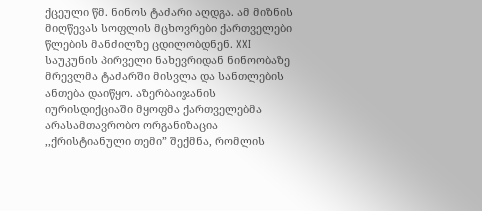ქცეული წმ. ნინოს ტაძარი აღდგა. ამ მიზნის მიღწევას სოფლის მცხოვრები ქართველები წლების მანძილზე ცდილობდნენ. XXI საუკუნის პირველი ნახევრიდან ნინოობაზე მრევლმა ტაძარში მისვლა და სანთლების ანთება დაიწყო. აზერბაიჯანის იურისდიქციაში მყოფმა ქართველებმა არასამთავრობო ორგანიზაცია ,,ქრისტიანული თემი” შექმნა, რომლის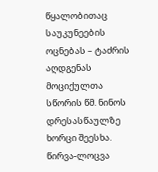წყალობითაც საუკუნეების ოცნებას – ტაძრის აღდგენას მოციქულთა სწორის წმ. ნინოს დრესასწაულზე ხორცი შეესხა. წირვა-ლოცვა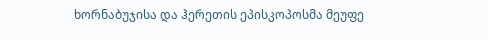ხორნაბუჯისა და ჰერეთის ეპისკოპოსმა მეუფე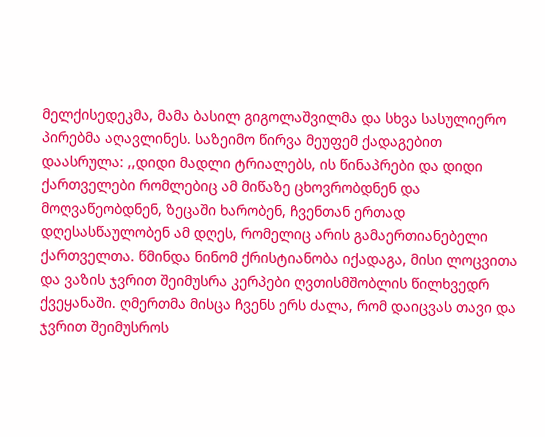მელქისედეკმა, მამა ბასილ გიგოლაშვილმა და სხვა სასულიერო პირებმა აღავლინეს. საზეიმო წირვა მეუფემ ქადაგებით დაასრულა: ,,დიდი მადლი ტრიალებს, ის წინაპრები და დიდი ქართველები რომლებიც ამ მიწაზე ცხოვრობდნენ და მოღვაწეობდნენ, ზეცაში ხარობენ, ჩვენთან ერთად დღესასწაულობენ ამ დღეს, რომელიც არის გამაერთიანებელი ქართველთა. წმინდა ნინომ ქრისტიანობა იქადაგა, მისი ლოცვითა და ვაზის ჯვრით შეიმუსრა კერპები ღვთისმშობლის წილხვედრ ქვეყანაში. ღმერთმა მისცა ჩვენს ერს ძალა, რომ დაიცვას თავი და ჯვრით შეიმუსროს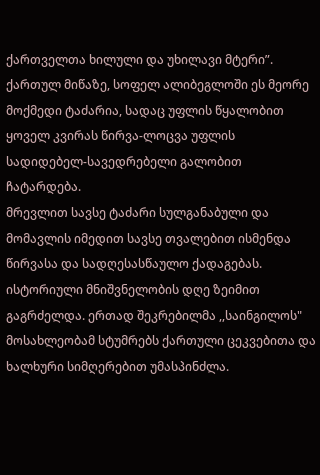ქართველთა ხილული და უხილავი მტერი”.
ქართულ მიწაზე, სოფელ ალიბეგლოში ეს მეორე მოქმედი ტაძარია, სადაც უფლის წყალობით ყოველ კვირას წირვა-ლოცვა უფლის სადიდებელ-სავედრებელი გალობით ჩატარდება.
მრევლით სავსე ტაძარი სულგანაბული და მომავლის იმედით სავსე თვალებით ისმენდა წირვასა და სადღესასწაულო ქადაგებას. ისტორიული მნიშვნელობის დღე ზეიმით გაგრძელდა. ერთად შეკრებილმა ,,საინგილოს" მოსახლეობამ სტუმრებს ქართული ცეკვებითა და ხალხური სიმღერებით უმასპინძლა.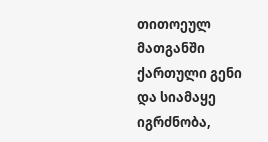თითოეულ მათგანში ქართული გენი და სიამაყე იგრძნობა,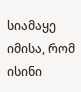სიამაყე იმისა, რომ ისინი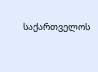საქართველოს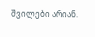შვილები არიან.